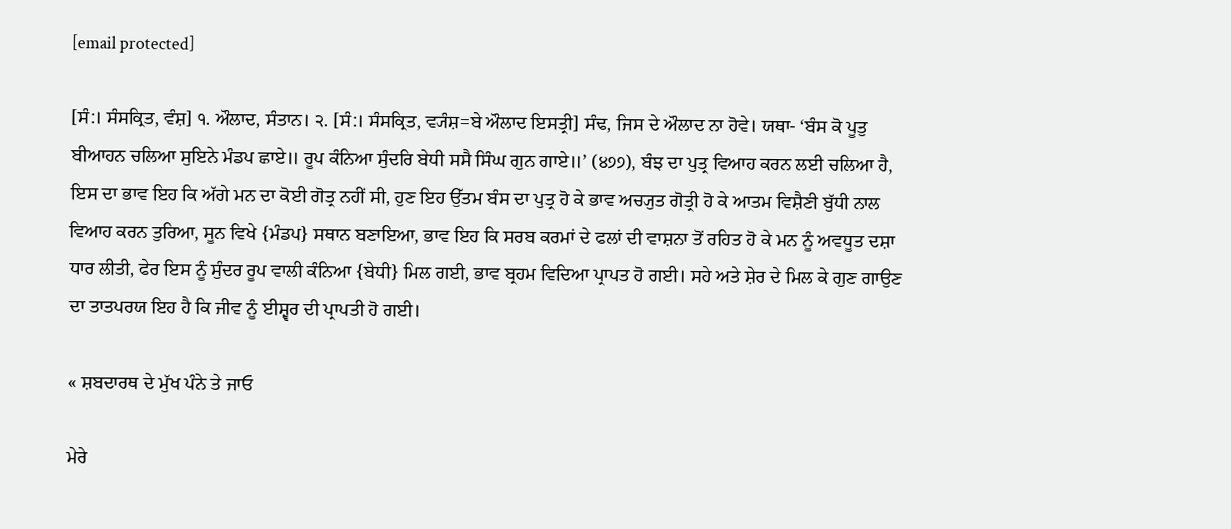[email protected]

[ਸੰ:। ਸੰਸਕ੍ਰਿਤ, ਵੰਸ਼] ੧. ਔਲਾਦ, ਸੰਤਾਨ। ੨. [ਸੰ:। ਸੰਸਕ੍ਰਿਤ, ਵ੍ਯੰਸ਼=ਬੇ ਔਲਾਦ ਇਸਤ੍ਰੀ] ਸੰਢ, ਜਿਸ ਦੇ ਔਲਾਦ ਨਾ ਹੋਵੇ। ਯਥਾ- ‘ਬੰਸ ਕੋ ਪੂਤੁ ਬੀਆਹਨ ਚਲਿਆ ਸੁਇਨੇ ਮੰਡਪ ਛਾਏ॥ ਰੂਪ ਕੰਨਿਆ ਸੁੰਦਰਿ ਬੇਧੀ ਸਸੈ ਸਿੰਘ ਗੁਨ ਗਾਏ॥’ (੪੭੭), ਬੰਝ ਦਾ ਪੁਤ੍ਰ ਵਿਆਹ ਕਰਨ ਲਈ ਚਲਿਆ ਹੈ, ਇਸ ਦਾ ਭਾਵ ਇਹ ਕਿ ਅੱਗੇ ਮਨ ਦਾ ਕੋਈ ਗੋਤ੍ਰ ਨਹੀਂ ਸੀ, ਹੁਣ ਇਹ ਉੱਤਮ ਬੰਸ ਦਾ ਪੁਤ੍ਰ ਹੋ ਕੇ ਭਾਵ ਅਚ੍ਯੁਤ ਗੋਤ੍ਰੀ ਹੋ ਕੇ ਆਤਮ ਵਿਸ਼ੈਣੀ ਬੁੱਧੀ ਨਾਲ ਵਿਆਹ ਕਰਨ ਤੁਰਿਆ, ਸੂਨ ਵਿਖੇ {ਮੰਡਪ} ਸਥਾਨ ਬਣਾਇਆ, ਭਾਵ ਇਹ ਕਿ ਸਰਬ ਕਰਮਾਂ ਦੇ ਫਲਾਂ ਦੀ ਵਾਸ਼ਨਾ ਤੋਂ ਰਹਿਤ ਹੋ ਕੇ ਮਨ ਨੂੰ ਅਵਧੂਤ ਦਸ਼ਾ ਧਾਰ ਲੀਤੀ, ਫੇਰ ਇਸ ਨੂੰ ਸੁੰਦਰ ਰੂਪ ਵਾਲੀ ਕੰਨਿਆ {ਬੇਧੀ} ਮਿਲ ਗਈ, ਭਾਵ ਬ੍ਰਹਮ ਵਿਦਿਆ ਪ੍ਰਾਪਤ ਹੋ ਗਈ। ਸਹੇ ਅਤੇ ਸ਼ੇਰ ਦੇ ਮਿਲ ਕੇ ਗੁਣ ਗਾਉਣ ਦਾ ਤਾਤਪਰਯ ਇਹ ਹੈ ਕਿ ਜੀਵ ਨੂੰ ਈਸ਼੍ਵਰ ਦੀ ਪ੍ਰਾਪਤੀ ਹੋ ਗਈ।

« ਸ਼ਬਦਾਰਥ ਦੇ ਮੁੱਖ ਪੰਨੇ ਤੇ ਜਾਓ

ਮੇਰੇ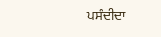ਪਸੰਦੀਦਾ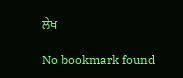ਲੇਖ

No bookmark found